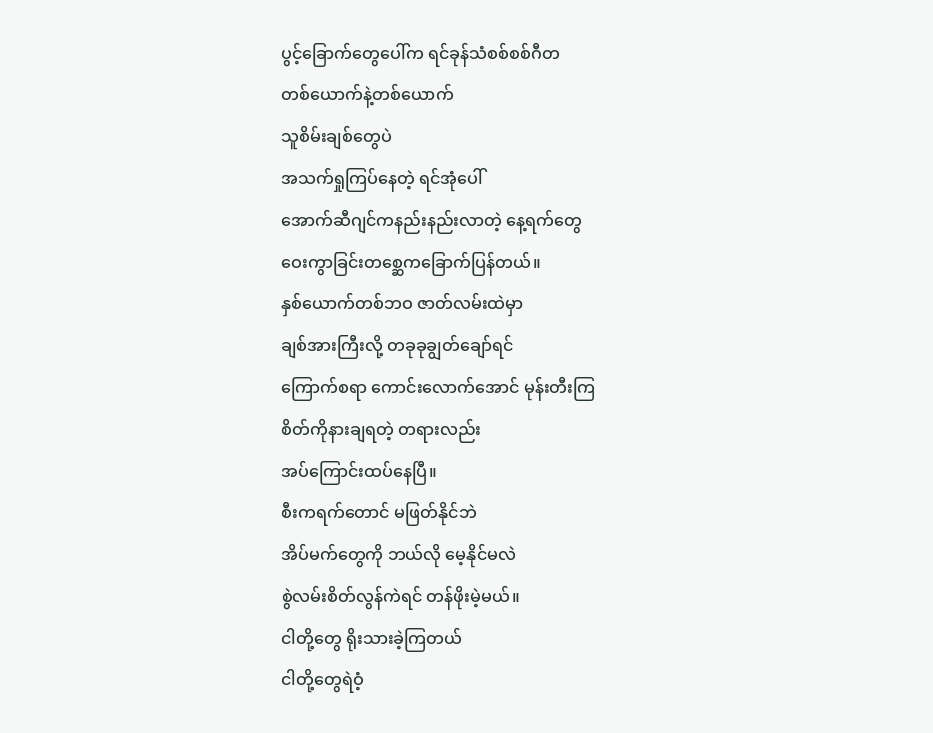ပွင့်ခြောက်တွေပေါ်က ရင်ခုန်သံစစ်စစ်ဂီတ
တစ်ယောက်နဲ့တစ်ယောက်
သူစိမ်းချစ်တွေပဲ
အသက်ရှုကြပ်နေတဲ့ ရင်အုံပေါ်
အောက်ဆီဂျင်ကနည်းနည်းလာတဲ့ နေ့ရက်တွေ
ဝေးကွာခြင်းတစ္ဆေကခြောက်ပြန်တယ်။
နှစ်ယောက်တစ်ဘဝ ဇာတ်လမ်းထဲမှာ
ချစ်အားကြီးလို့ တခုခုချွတ်ချော်ရင်
ကြောက်စရာ ကောင်းလောက်အောင် မုန်းတီးကြ
စိတ်ကိုနားချရတဲ့ တရားလည်း
အပ်ကြောင်းထပ်နေပြီ။
စီးကရက်တောင် မဖြတ်နိုင်ဘဲ
အိပ်မက်တွေကို ဘယ်လို မေ့နိုင်မလဲ
စွဲလမ်းစိတ်လွန်ကဲရင် တန်ဖိုးမဲ့မယ်။
ငါတို့တွေ ရိုးသားခဲ့ကြတယ်
ငါတို့တွေရဲဝံ့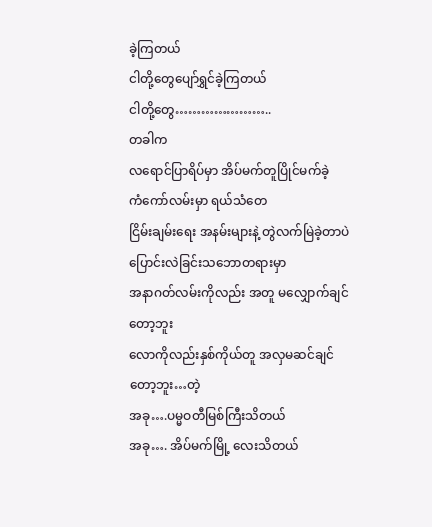ခဲ့ကြတယ်
ငါတို့တွေပျော်ရွှင်ခဲ့ကြတယ်
ငါတို့တွေ…………………..
တခါက
လရောင်ပြာရိပ်မှာ အိပ်မက်တူပြိုင်မက်ခဲ့
ကံကော်လမ်းမှာ ရယ်သံတေ
ငြိမ်းချမ်းရေး အနမ်းများနဲ့ တွဲလက်မြဲခဲ့တာပဲ
ပြောင်းလဲခြင်းသဘောတရားမှာ
အနာဂတ်လမ်းကိုလည်း အတူ မလျှောက်ချင်တော့ဘူး
လောကိုလည်းနှစ်ကိုယ်တူ အလှမဆင်ချင်တော့ဘူး…တဲ့
အခု….ပမ္မဝတီမြစ်ကြီးသိတယ်
အခု…. အိပ်မက်မြို့ လေးသိတယ်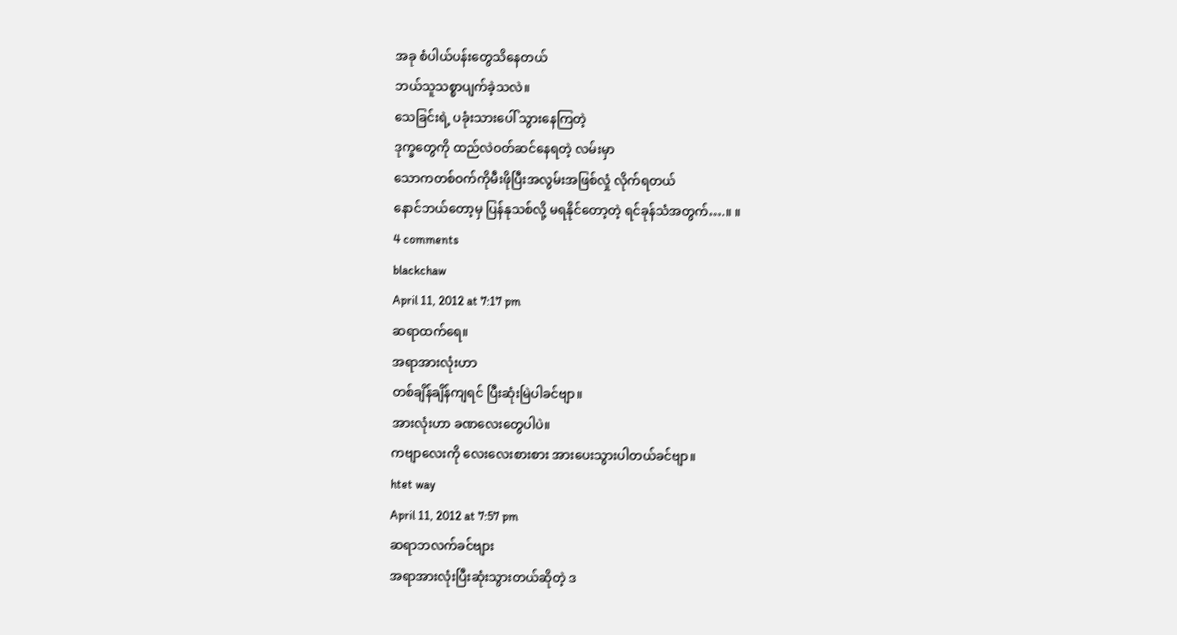အခု စံပါယ်ပန်းတွေသိနေတယ်
ဘယ်သူသစ္စာပျက်ခဲ့သလဲ။
သေခြင်းရဲ့ ပခုံးသားပေါ် သွားနေကြတဲ့
ဒုက္ခတွေကို ထည်လဲဝတ်ဆင်နေရတဲ့ လမ်းမှာ
သောကတစ်ဝက်ကိုမီးဖိုပြီးအလွမ်းအဖြစ်လှုံ လိုက်ရတယ်
နောင်ဘယ်တော့မှ ပြန်နုသစ်လို့ မရနိုင်တော့တဲ့ ရင်ခုန်သံအတွက်….။ ။
4 comments
blackchaw
April 11, 2012 at 7:17 pm
ဆရာထက်ရေ။
အရာအားလုံးဟာ
တစ်ချိန်ချိန်ကျရင် ပြီးဆုံးမြဲပါခင်ဗျာ။
အားလုံးဟာ ခဏလေးတွေပါပဲ။
ကဗျာလေးကို လေးလေးစားစား အားပေးသွားပါတယ်ခင်ဗျာ။
htet way
April 11, 2012 at 7:57 pm
ဆရာဘလက်ခင်ဗျား
အရာအားလုံးပြီးဆုံးသွားတယ်ဆိုတဲ့ ဒ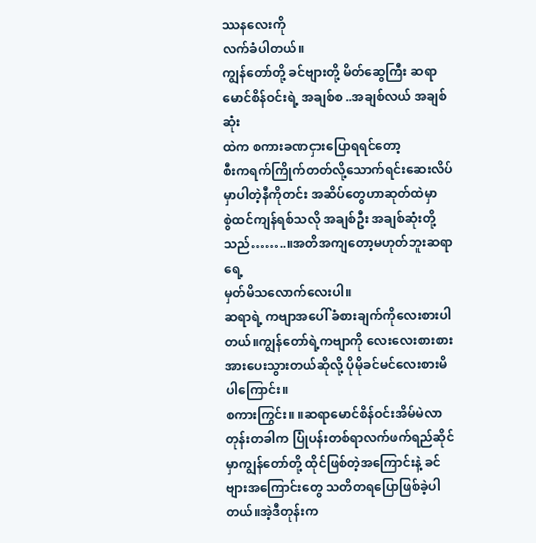ဿနလေးကို
လက်ခံပါတယ်။
ကျွန်တော်တို့ ခင်ဗျားတို့ မိတ်ဆွေကြီး ဆရာမောင်စိန်ဝင်းရဲ့ အချစ်စ ..အချစ်လယ် အချစ်ဆုံး
ထဲက စကားခဏငှားပြောရရင်တော့
စီးကရက်ကြိုက်တတ်လို့သောက်ရင်းဆေးလိပ်မှာပါတဲ့နီကိုတင်း အဆိပ်တွေဟာဆုတ်ထဲမှာ
စွဲထင်ကျန်ရစ်သလို အချစ်ဦး အချစ်ဆုံးတို့သည်……..။အတိအကျတော့မဟုတ်ဘူးဆရာရေ့
မှတ်မိသလောက်လေးပါ။
ဆရာရဲ့ ကဗျာအပေါ် ခံစားချက်ကိုလေးစားပါတယ်။ကျွန်တော်ရဲ့ကဗျာကို လေးလေးစားစား
အားပေးသွားတယ်ဆိုလို့ ပိုမိုခင်မင်လေးစားမိပါကြောင်း။
စကားကြွင်း။ ။ဆရာမောင်စိန်ဝင်းအိမ်မဲလာတုန်းတခါက ပြုံပန်းတစ်ရာလက်ဖက်ရည်ဆိုင်မှာကျွန်တော်တို့ ထိုင်ဖြစ်တဲ့အကြောင်းနဲ့ ခင်ဗျားအကြောင်းတွေ သတိတရပြောဖြစ်ခဲ့ပါတယ်။အဲ့ဒီတုန်းက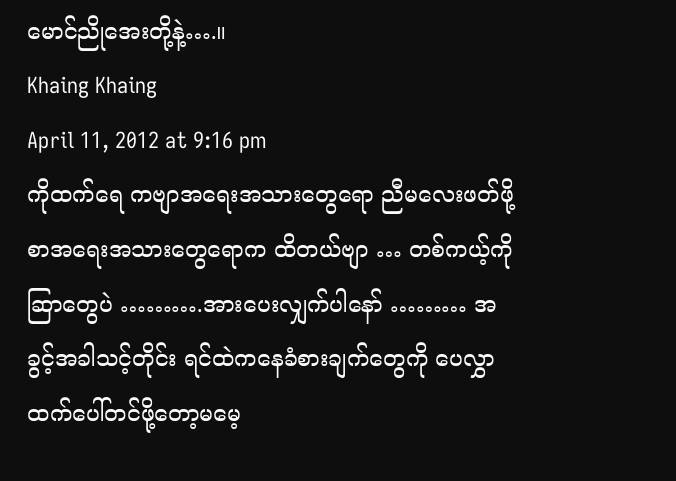မောင်ညိုအေးတို့နဲ့….။
Khaing Khaing
April 11, 2012 at 9:16 pm
ကိုထက်ရေ ကဗျာအရေးအသားတွေရော ညီမလေးဖတ်ဖို့စာအရေးအသားတွေရောက ထိတယ်ဗျာ … တစ်ကယ့်ကို ဆြာတွေပဲ ……….အားပေးလျှက်ပါနော် ……… အခွင့်အခါသင့်တိုင်း ရင်ထဲကနေခံစားချက်တွေကို ပေလွှာထက်ပေါ်တင်ဖို့တော့မမေ့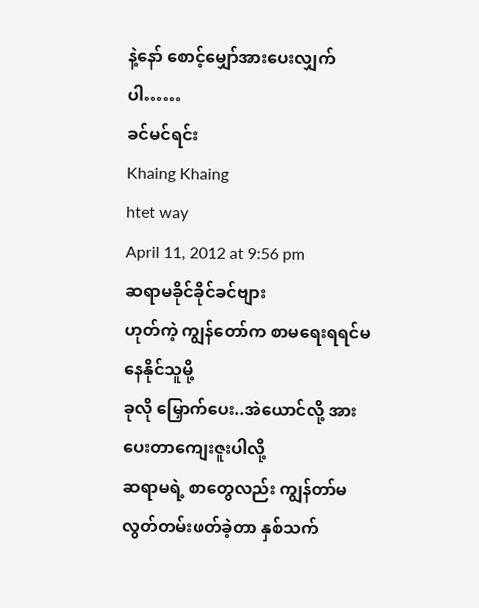နဲ့နော် စောင့်မျှော်အားပေးလျှက်ပါ……
ခင်မင်ရင်း
Khaing Khaing
htet way
April 11, 2012 at 9:56 pm
ဆရာမခိုင်ခိုင်ခင်ဗျား
ဟုတ်ကဲ့ ကျွန်တော်က စာမရေးရရင်မနေနိုင်သူမို့
ခုလို မြှောက်ပေး..အဲယောင်လို့ အားပေးတာကျေးဇူးပါလို့
ဆရာမရဲ့ စာတွေလည်း ကျွန်တာ်မလွတ်တမ်းဖတ်ခဲ့တာ နှစ်သက်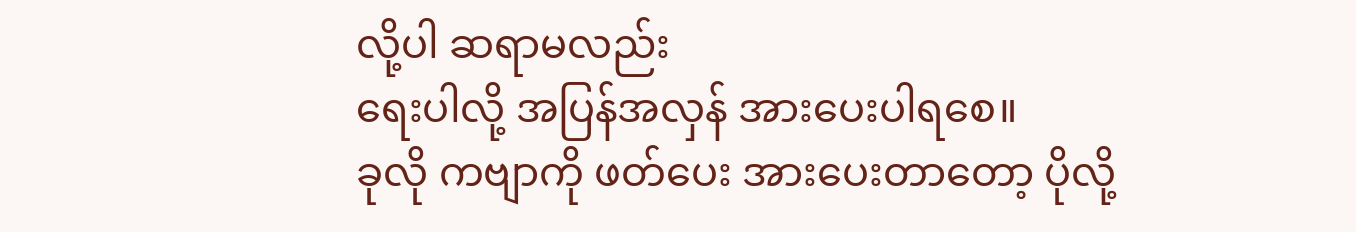လို့ပါ ဆရာမလည်း
ရေးပါလို့ အပြန်အလှန် အားပေးပါရစေ။
ခုလို ကဗျာကို ဖတ်ပေး အားပေးတာတော့ ပိုလို့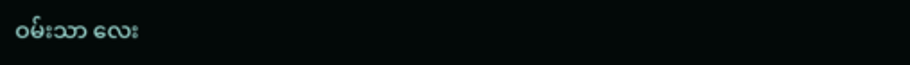ဝမ်းသာ လေး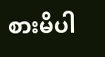စားမိပါ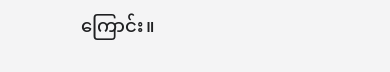ကြောင်း။